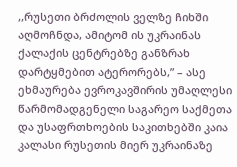,,რუსეთი ბრძოლის ველზე ჩიხში აღმოჩნდა, ამიტომ ის უკრაინას ქალაქის ცენტრებზე განზრახ დარტყმებით ატერორებს,” – ასე ეხმაურება ევროკავშირის უმაღლესი წარმომადგენელი საგარეო საქმეთა და უსაფრთხოების საკითხებში კაია კალასი რუსეთის მიერ უკრაინაზე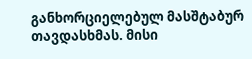განხორციელებულ მასშტაბურ თავდასხმას. მისი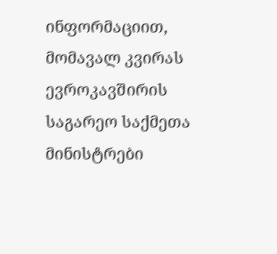ინფორმაციით, მომავალ კვირას ევროკავშირის საგარეო საქმეთა მინისტრები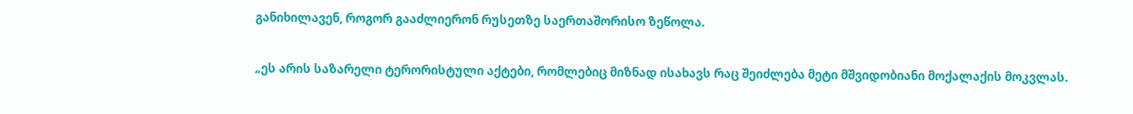განიხილავენ, როგორ გააძლიერონ რუსეთზე საერთაშორისო ზეწოლა.

„ეს არის საზარელი ტერორისტული აქტები, რომლებიც მიზნად ისახავს რაც შეიძლება მეტი მშვიდობიანი მოქალაქის მოკვლას.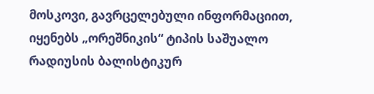მოსკოვი, გავრცელებული ინფორმაციით, იყენებს „ორეშნიკის“ ტიპის საშუალო რადიუსის ბალისტიკურ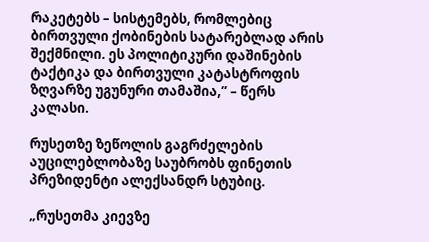რაკეტებს – სისტემებს, რომლებიც ბირთვული ქობინების სატარებლად არის შექმნილი. ეს პოლიტიკური დაშინების ტაქტიკა და ბირთვული კატასტროფის ზღვარზე უგუნური თამაშია,” – წერს კალასი.

რუსეთზე ზეწოლის გაგრძელების აუცილებლობაზე საუბრობს ფინეთის პრეზიდენტი ალექსანდრ სტუბიც.

„რუსეთმა კიევზე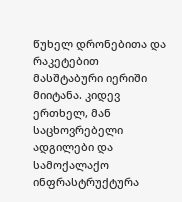წუხელ დრონებითა და რაკეტებით მასშტაბური იერიში მიიტანა. კიდევ ერთხელ, მან საცხოვრებელი ადგილები და სამოქალაქო ინფრასტრუქტურა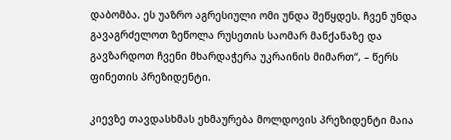დაბომბა. ეს უაზრო აგრესიული ომი უნდა შეწყდეს. ჩვენ უნდა გავაგრძელოთ ზეწოლა რუსეთის საომარ მანქანაზე და გავზარდოთ ჩვენი მხარდაჭერა უკრაინის მიმართ“, – წერს ფინეთის პრეზიდენტი.

კიევზე თავდასხმას ეხმაურება მოლდოვის პრეზიდენტი მაია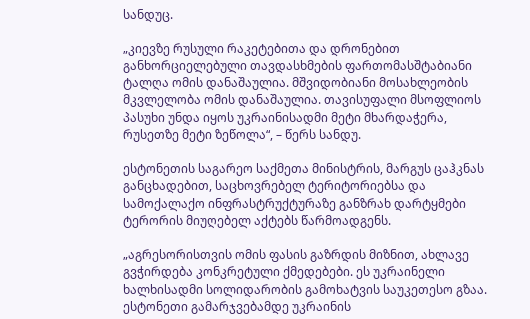სანდუც.

„კიევზე რუსული რაკეტებითა და დრონებით განხორციელებული თავდასხმების ფართომასშტაბიანი ტალღა ომის დანაშაულია. მშვიდობიანი მოსახლეობის მკვლელობა ომის დანაშაულია. თავისუფალი მსოფლიოს პასუხი უნდა იყოს უკრაინისადმი მეტი მხარდაჭერა, რუსეთზე მეტი ზეწოლა“, – წერს სანდუ.

ესტონეთის საგარეო საქმეთა მინისტრის, მარგუს ცაჰკნას განცხადებით, საცხოვრებელ ტერიტორიებსა და სამოქალაქო ინფრასტრუქტურაზე განზრახ დარტყმები ტერორის მიუღებელ აქტებს წარმოადგენს.

„აგრესორისთვის ომის ფასის გაზრდის მიზნით, ახლავე გვჭირდება კონკრეტული ქმედებები. ეს უკრაინელი ხალხისადმი სოლიდარობის გამოხატვის საუკეთესო გზაა. ესტონეთი გამარჯვებამდე უკრაინის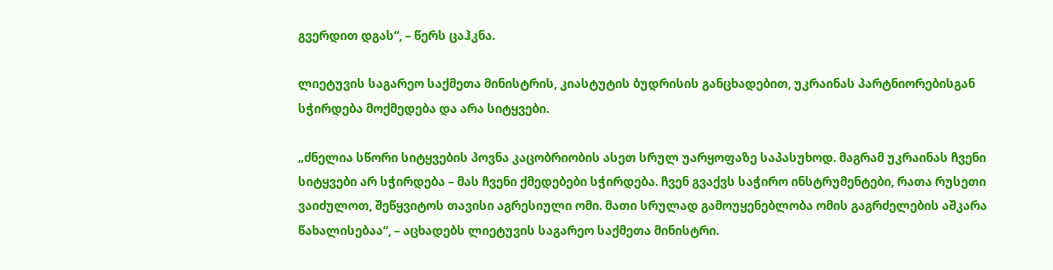გვერდით დგას“, – წერს ცაჰკნა.

ლიეტუვის საგარეო საქმეთა მინისტრის, კიასტუტის ბუდრისის განცხადებით, უკრაინას პარტნიორებისგან სჭირდება მოქმედება და არა სიტყვები.

„ძნელია სწორი სიტყვების პოვნა კაცობრიობის ასეთ სრულ უარყოფაზე საპასუხოდ. მაგრამ უკრაინას ჩვენი სიტყვები არ სჭირდება – მას ჩვენი ქმედებები სჭირდება. ჩვენ გვაქვს საჭირო ინსტრუმენტები, რათა რუსეთი ვაიძულოთ, შეწყვიტოს თავისი აგრესიული ომი. მათი სრულად გამოუყენებლობა ომის გაგრძელების აშკარა წახალისებაა“, – აცხადებს ლიეტუვის საგარეო საქმეთა მინისტრი.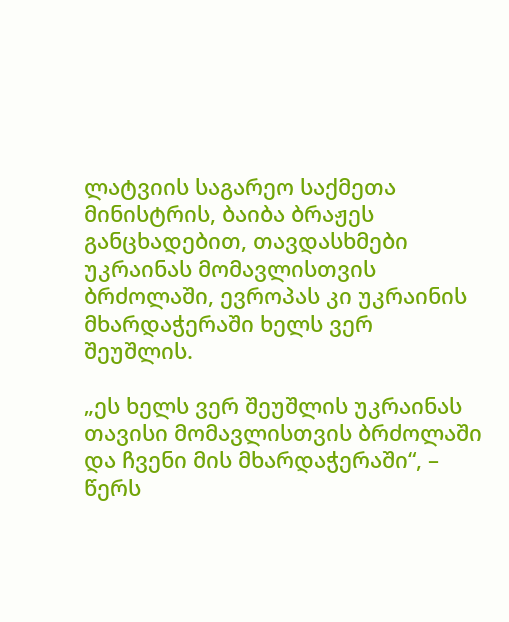ლატვიის საგარეო საქმეთა მინისტრის, ბაიბა ბრაჟეს განცხადებით, თავდასხმები უკრაინას მომავლისთვის ბრძოლაში, ევროპას კი უკრაინის მხარდაჭერაში ხელს ვერ შეუშლის.

„ეს ხელს ვერ შეუშლის უკრაინას თავისი მომავლისთვის ბრძოლაში და ჩვენი მის მხარდაჭერაში“, – წერს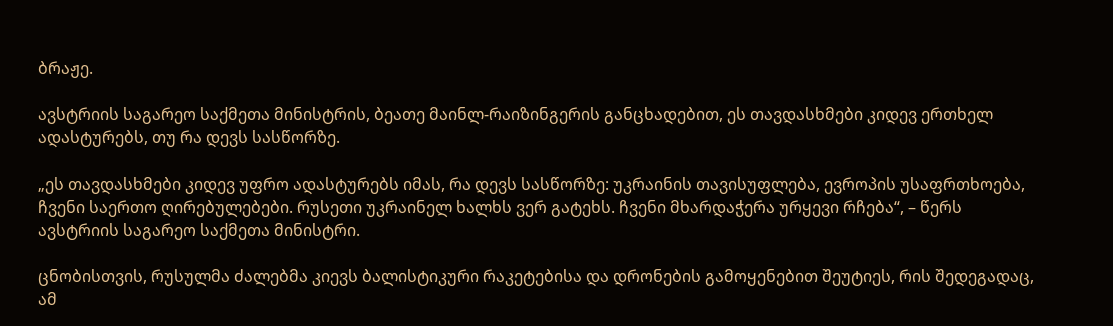ბრაჟე.

ავსტრიის საგარეო საქმეთა მინისტრის, ბეათე მაინლ-რაიზინგერის განცხადებით, ეს თავდასხმები კიდევ ერთხელ ადასტურებს, თუ რა დევს სასწორზე.

„ეს თავდასხმები კიდევ უფრო ადასტურებს იმას, რა დევს სასწორზე: უკრაინის თავისუფლება, ევროპის უსაფრთხოება, ჩვენი საერთო ღირებულებები. რუსეთი უკრაინელ ხალხს ვერ გატეხს. ჩვენი მხარდაჭერა ურყევი რჩება“, – წერს ავსტრიის საგარეო საქმეთა მინისტრი.

ცნობისთვის, რუსულმა ძალებმა კიევს ბალისტიკური რაკეტებისა და დრონების გამოყენებით შეუტიეს, რის შედეგადაც, ამ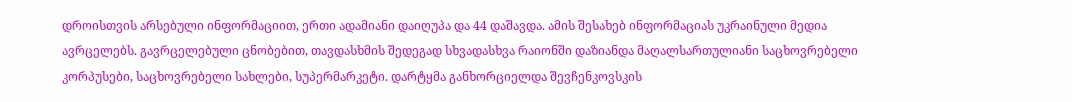დროისთვის არსებული ინფორმაციით, ერთი ადამიანი დაიღუპა და 44 დაშავდა. ამის შესახებ ინფორმაციას უკრაინული მედია ავრცელებს. გავრცელებული ცნობებით, თავდასხმის შედეგად სხვადასხვა რაიონში დაზიანდა მაღალსართულიანი საცხოვრებელი კორპუსები, საცხოვრებელი სახლები, სუპერმარკეტი. დარტყმა განხორციელდა შევჩენკოვსკის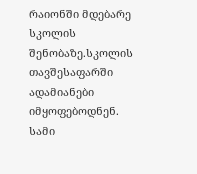რაიონში მდებარე სკოლის შენობაზე.სკოლის თავშესაფარში ადამიანები იმყოფებოდნენ. სამი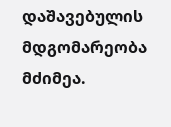დაშავებულის მდგომარეობა მძიმეა.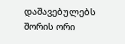დაშავებულებს შორის ორი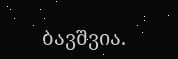ბავშვია.